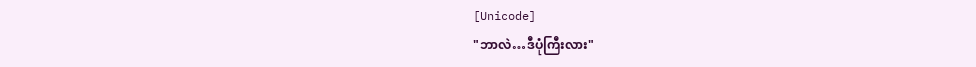[Unicode]
"ဘာလဲ…ဒီပုံကြီးလား"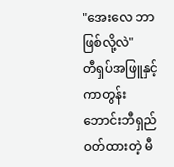"အေးလေ ဘာဖြစ်လို့လဲ"
တီရှပ်အဖြူနှင့် ကာတွန်းဘောင်းဘီရှည် ဝတ်ထားတဲ့ မီ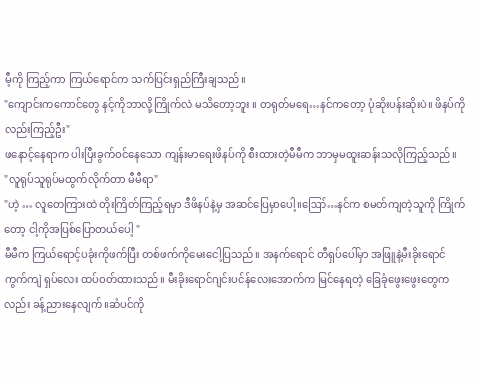မီ့ကို ကြည့်ကာ ကြယ်ရောင်က သက်ပြင်းရှည်ကြီးချသည်။
"ကျောင်းကကောင်တွေ နင့်ကိုဘာလို့ကြိုက်လဲ မသိတော့ဘူး ။ တရုတ်မရေ…နင်ကတော့ ပုံဆိုးပန်းဆိုးပဲ။ ဖိနပ်ကိုလည်းကြည့်ဦး"
ဖနောင့်နေရာက ပါးပြီးခွက်ဝင်နေသော ကျန်းမာရေးဖိနပ်ကို စီးထားတဲ့မီမီက ဘာမှမထူးဆန်းသလိုကြည့်သည်။
"လူရုပ်သူရုပ်မထွက်လိုက်တာ မီမီရာ"
"ဟဲ့ … လူတေကြားထဲ တိုးကြိတ်ကြည့်ရမှာ ဒီဖိနပ်နဲ့မှ အဆင်ပြေမှာပေါ့။ဪ…နင်က စမတ်ကျတဲ့သူကို ကြိုက်တော့ ငါ့ကိုအပြစ်ပြောတယ်ပေါ့ "
မီမီက ကြယ်ရောင့်ပခုံးကိုဖက်ပြီး တစ်ဖက်ကိုမေးငေါ့ပြသည်။ အနက်ရောင် တီရှပ်ပေါ်မှာ အဖြူနဲ့မီးခိုးရောင် ကွက်ကျဲ ရှပ်လေး ထပ်ဝတ်ထားသည်။ မီးခိုးရောင်ဂျင်းပင်န်လေးအောက်က မြင်နေရတဲ့ ခြေခုံဖွေးဖွေးတွေကလည်း ခန့်ညားနေလျက်။ဆံပင်ကို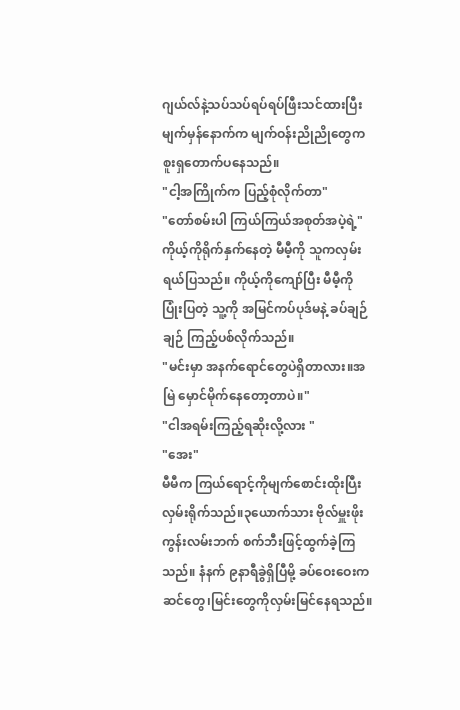ဂျယ်လ်နဲ့သပ်သပ်ရပ်ရပ်ဖြီးသင်ထားပြီး မျက်မှန်နောက်က မျက်ဝန်းညိုညိုတွေက စူးရှတောက်ပနေသည်။
"ငါ့အကြိုက်က ပြည့်စုံလိုက်တာ"
"တော်စမ်းပါ ကြယ်ကြယ်အစုတ်အပဲ့ရဲ့"
ကိုယ့်ကိုရိုက်နှက်နေတဲ့ မီမီ့ကို သူကလှမ်းရယ်ပြသည်။ ကိုယ့်ကိုကျော်ပြီး မီမီ့ကိုပြုံးပြတဲ့ သူ့ကို အမြင်ကပ်ပုဒ်မနဲ့ ခပ်ချဉ်ချဉ် ကြည့်ပစ်လိုက်သည်။
"မင်းမှာ အနက်ရောင်တွေပဲရှိတာလား။အမြဲ မှောင်မိုက်နေတော့တာပဲ။"
"ငါအရမ်းကြည့်ရဆိုးလို့လား "
"အေး"
မီမီက ကြယ်ရောင့်ကိုမျက်စောင်းထိုးပြီး လှမ်းရိုက်သည်။၃ယောက်သား ဗိုလ်မှူးဖိုးကွန်းလမ်းဘက် စက်ဘီးဖြင့်ထွက်ခဲ့ကြသည်။ နံနက် ၉နာရီခွဲရှိပြီမို့ ခပ်ဝေးဝေးက ဆင်တွေ၊မြင်းတွေကိုလှမ်းမြင်နေရသည်။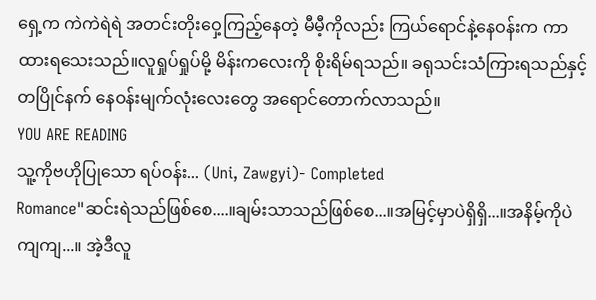ရှေ့က ကဲကဲရဲရဲ အတင်းတိုးဝှေ့ကြည့်နေတဲ့ မီမီ့ကိုလည်း ကြယ်ရောင်နဲ့နေဝန်းက ကာထားရသေးသည်။လူရှုပ်ရှုပ်မို့ မိန်းကလေးကို စိုးရိမ်ရသည်။ ခရုသင်းသံကြားရသည်နှင့် တပြိုင်နက် နေဝန်းမျက်လုံးလေးတွေ အရောင်တောက်လာသည်။
YOU ARE READING
သူ့ကိုဗဟိုပြုသော ရပ်ဝန်း... (Uni, Zawgyi)- Completed
Romance"ဆင်းရဲသည်ဖြစ်စေ....။ချမ်းသာသည်ဖြစ်စေ...။အမြင့်မှာပဲရှိရှိ...။အနိမ့်ကိုပဲကျကျ...။ အဲ့ဒီလူ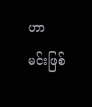ဟာ မင်းဖြစ်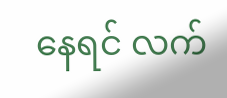နေရင် လက်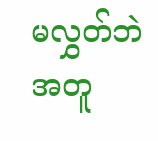မလွှတ်ဘဲ အတူ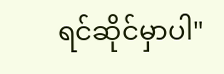ရင်ဆိုင်မှာပါ"